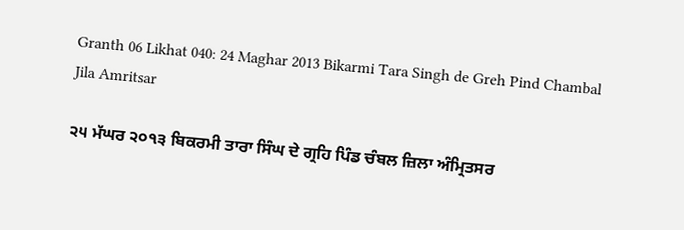Granth 06 Likhat 040: 24 Maghar 2013 Bikarmi Tara Singh de Greh Pind Chambal Jila Amritsar

੨੫ ਮੱਘਰ ੨੦੧੩ ਬਿਕਰਮੀ ਤਾਰਾ ਸਿੰਘ ਦੇ ਗ੍ਰਹਿ ਪਿੰਡ ਚੰਬਲ ਜ਼ਿਲਾ ਅੰਮ੍ਰਿਤਸਰ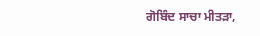ਗੋਬਿੰਦ ਸਾਚਾ ਮੀਤੜਾ,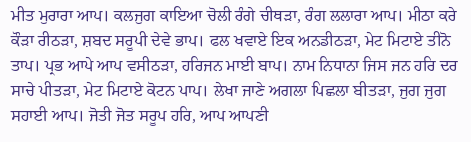ਮੀਤ ਮੁਰਾਰਾ ਆਪ। ਕਲਜੁਗ ਕਾਇਆ ਚੋਲੀ ਰੰਗੇ ਚੀਥੜਾ, ਰੰਗ ਲਲਾਰਾ ਆਪ। ਮੀਠਾ ਕਰੇ ਕੌੜਾ ਰੀਠੜਾ, ਸ਼ਬਦ ਸਰੂਪੀ ਦੇਵੇ ਭਾਪ। ਫਲ ਖਵਾਏ ਇਕ ਅਨਡੀਠੜਾ, ਮੇਟ ਮਿਟਾਏ ਤੀਨੋ ਤਾਪ। ਪ੍ਰਭ ਆਪੇ ਆਪ ਵਸੀਠੜਾ, ਹਰਿਜਨ ਮਾਈ ਬਾਪ। ਨਾਮ ਨਿਧਾਨਾ ਜਿਸ ਜਨ ਹਰਿ ਦਰ ਸਾਚੇ ਪੀਤੜਾ, ਮੇਟ ਮਿਟਾਏ ਕੋਟਨ ਪਾਪ। ਲੇਖਾ ਜਾਣੇ ਅਗਲਾ ਪਿਛਲਾ ਬੀਤੜਾ, ਜੁਗ ਜੁਗ ਸਹਾਈ ਆਪ। ਜੋਤੀ ਜੋਤ ਸਰੂਪ ਹਰਿ, ਆਪ ਆਪਣੀ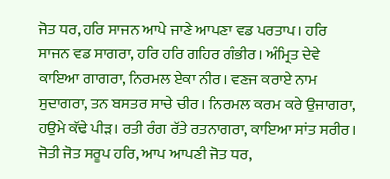ਜੋਤ ਧਰ, ਹਰਿ ਸਾਜਨ ਆਪੇ ਜਾਣੇ ਆਪਣਾ ਵਡ ਪਰਤਾਪ। ਹਰਿ ਸਾਜਨ ਵਡ ਸਾਗਰਾ, ਹਰਿ ਹਰਿ ਗਹਿਰ ਗੰਭੀਰ। ਅੰਮ੍ਰਿਤ ਦੇਵੇ ਕਾਇਆ ਗਾਗਰਾ, ਨਿਰਮਲ ਏਕਾ ਨੀਰ। ਵਣਜ ਕਰਾਏ ਨਾਮ ਸੁਦਾਗਰਾ, ਤਨ ਬਸਤਰ ਸਾਚੇ ਚੀਰ। ਨਿਰਮਲ ਕਰਮ ਕਰੇ ਉਜਾਗਰਾ, ਹਉਮੇ ਕੱਢੇ ਪੀੜ। ਰਤੀ ਰੰਗ ਰੱਤੇ ਰਤਨਾਗਰਾ, ਕਾਇਆ ਸਾਂਤ ਸਰੀਰ। ਜੋਤੀ ਜੋਤ ਸਰੂਪ ਹਰਿ, ਆਪ ਆਪਣੀ ਜੋਤ ਧਰ,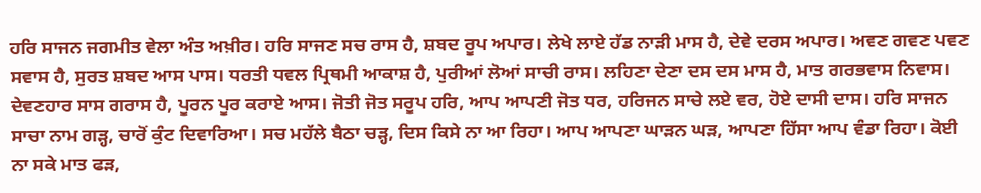ਹਰਿ ਸਾਜਨ ਜਗਮੀਤ ਵੇਲਾ ਅੰਤ ਅਖ਼ੀਰ। ਹਰਿ ਸਾਜਣ ਸਚ ਰਾਸ ਹੈ, ਸ਼ਬਦ ਰੂਪ ਅਪਾਰ। ਲੇਖੇ ਲਾਏ ਹੱਡ ਨਾੜੀ ਮਾਸ ਹੈ, ਦੇਵੇ ਦਰਸ ਅਪਾਰ। ਅਵਣ ਗਵਣ ਪਵਣ ਸਵਾਸ ਹੈ, ਸੁਰਤ ਸ਼ਬਦ ਆਸ ਪਾਸ। ਧਰਤੀ ਧਵਲ ਪ੍ਰਿਥਮੀ ਆਕਾਸ਼ ਹੈ, ਪੁਰੀਆਂ ਲੋਆਂ ਸਾਚੀ ਰਾਸ। ਲਹਿਣਾ ਦੇਣਾ ਦਸ ਦਸ ਮਾਸ ਹੈ, ਮਾਤ ਗਰਭਵਾਸ ਨਿਵਾਸ। ਦੇਵਣਹਾਰ ਸਾਸ ਗਰਾਸ ਹੈ, ਪੂਰਨ ਪੂਰ ਕਰਾਏ ਆਸ। ਜੋਤੀ ਜੋਤ ਸਰੂਪ ਹਰਿ, ਆਪ ਆਪਣੀ ਜੋਤ ਧਰ, ਹਰਿਜਨ ਸਾਚੇ ਲਏ ਵਰ, ਹੋਏ ਦਾਸੀ ਦਾਸ। ਹਰਿ ਸਾਜਨ ਸਾਚਾ ਨਾਮ ਗੜ੍ਹ, ਚਾਰੋਂ ਕੁੰਟ ਦਿਵਾਰਿਆ। ਸਚ ਮਹੱਲੇ ਬੈਠਾ ਚੜ੍ਹ, ਦਿਸ ਕਿਸੇ ਨਾ ਆ ਰਿਹਾ। ਆਪ ਆਪਣਾ ਘਾੜਨ ਘੜ, ਆਪਣਾ ਹਿੱਸਾ ਆਪ ਵੰਡਾ ਰਿਹਾ। ਕੋਈ ਨਾ ਸਕੇ ਮਾਤ ਫੜ,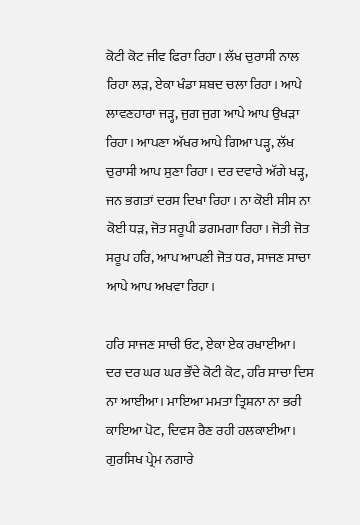ਕੋਟੀ ਕੋਟ ਜੀਵ ਫਿਰਾ ਰਿਹਾ। ਲੱਖ ਚੁਰਾਸੀ ਨਾਲ ਰਿਹਾ ਲੜ, ਏਕਾ ਖੰਡਾ ਸ਼ਬਦ ਚਲਾ ਰਿਹਾ। ਆਪੇ ਲਾਵਣਹਾਰਾ ਜੜ੍ਹ, ਜੁਗ ਜੁਗ ਆਪੇ ਆਪ ਉਖੜਾ ਰਿਹਾ। ਆਪਣਾ ਅੱਖਰ ਆਪੇ ਗਿਆ ਪੜ੍ਹ, ਲੱਖ ਚੁਰਾਸੀ ਆਪ ਸੁਣਾ ਰਿਹਾ। ਦਰ ਦਵਾਰੇ ਅੱਗੇ ਖੜ੍ਹ, ਜਨ ਭਗਤਾਂ ਦਰਸ ਦਿਖਾ ਰਿਹਾ। ਨਾ ਕੋਈ ਸੀਸ ਨਾ ਕੋਈ ਧੜ, ਜੋਤ ਸਰੂਪੀ ਡਗਮਗਾ ਰਿਹਾ। ਜੋਤੀ ਜੋਤ ਸਰੂਪ ਹਰਿ, ਆਪ ਆਪਣੀ ਜੋਤ ਧਰ, ਸਾਜਣ ਸਾਚਾ ਆਪੇ ਆਪ ਅਖਵਾ ਰਿਹਾ।

ਹਰਿ ਸਾਜਣ ਸਾਚੀ ਓਟ, ਏਕਾ ਏਕ ਰਖਾਈਆ। ਦਰ ਦਰ ਘਰ ਘਰ ਭੌਂਦੇ ਕੋਟੀ ਕੋਟ, ਹਰਿ ਸਾਚਾ ਦਿਸ ਨਾ ਆਈਆ। ਮਾਇਆ ਮਮਤਾ ਤ੍ਰਿਸ਼ਨਾ ਨਾ ਭਰੀ ਕਾਇਆ ਪੋਟ, ਦਿਵਸ ਰੈਣ ਰਹੀ ਹਲਕਾਈਆ। ਗੁਰਸਿਖ ਪ੍ਰੇਮ ਨਗਾਰੇ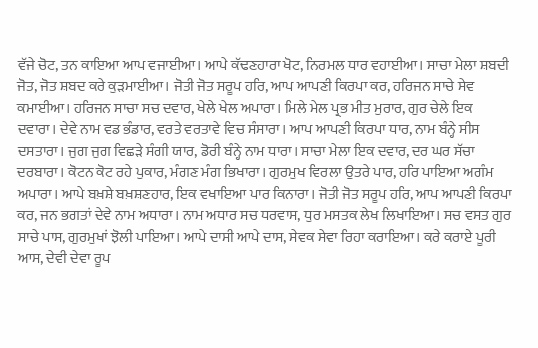ਵੱਜੇ ਚੋਟ, ਤਨ ਕਾਇਆ ਆਪ ਵਜਾਈਆ। ਆਪੇ ਕੱਢਣਹਾਰਾ ਖੋਟ, ਨਿਰਮਲ ਧਾਰ ਵਹਾਈਆ। ਸਾਚਾ ਮੇਲਾ ਸ਼ਬਦੀ ਜੋਤ, ਜੋਤ ਸ਼ਬਦ ਕਰੇ ਕੁੜਮਾਈਆ। ਜੋਤੀ ਜੋਤ ਸਰੂਪ ਹਰਿ, ਆਪ ਆਪਣੀ ਕਿਰਪਾ ਕਰ, ਹਰਿਜਨ ਸਾਚੇ ਸੇਵ ਕਮਾਈਆ। ਹਰਿਜਨ ਸਾਚਾ ਸਚ ਦਵਾਰ, ਖੇਲੇ ਖੇਲ ਅਪਾਰਾ। ਮਿਲੇ ਮੇਲ ਪ੍ਰਭ ਮੀਤ ਮੁਰਾਰ, ਗੁਰ ਚੇਲੇ ਇਕ ਦਵਾਰਾ। ਦੇਵੇ ਨਾਮ ਵਡ ਭੰਡਾਰ, ਵਰਤੇ ਵਰਤਾਵੇ ਵਿਚ ਸੰਸਾਰਾ। ਆਪ ਆਪਣੀ ਕਿਰਪਾ ਧਾਰ, ਨਾਮ ਬੰਨ੍ਹੇ ਸੀਸ ਦਸਤਾਰਾ। ਜੁਗ ਜੁਗ ਵਿਛੜੇ ਸੰਗੀ ਯਾਰ, ਡੋਰੀ ਬੰਨ੍ਹੇ ਨਾਮ ਧਾਰਾ। ਸਾਚਾ ਮੇਲਾ ਇਕ ਦਵਾਰ, ਦਰ ਘਰ ਸੱਚਾ ਦਰਬਾਰਾ। ਕੋਟਨ ਕੋਟ ਰਹੇ ਪੁਕਾਰ, ਮੰਗਣ ਮੰਗ ਭਿਖਾਰਾ। ਗੁਰਮੁਖ ਵਿਰਲਾ ਉਤਰੇ ਪਾਰ, ਹਰਿ ਪਾਇਆ ਅਗੰਮ ਅਪਾਰਾ। ਆਪੇ ਬਖ਼ਸ਼ੇ ਬਖ਼ਸ਼ਣਹਾਰ, ਇਕ ਵਖਾਇਆ ਪਾਰ ਕਿਨਾਰਾ। ਜੋਤੀ ਜੋਤ ਸਰੂਪ ਹਰਿ, ਆਪ ਆਪਣੀ ਕਿਰਪਾ ਕਰ, ਜਨ ਭਗਤਾਂ ਦੇਵੇ ਨਾਮ ਅਧਾਰਾ। ਨਾਮ ਅਧਾਰ ਸਚ ਧਰਵਾਸ, ਧੁਰ ਮਸਤਕ ਲੇਖ ਲਿਖਾਇਆ। ਸਚ ਵਸਤ ਗੁਰ ਸਾਚੇ ਪਾਸ, ਗੁਰਮੁਖਾਂ ਝੋਲੀ ਪਾਇਆ। ਆਪੇ ਦਾਸੀ ਆਪੇ ਦਾਸ, ਸੇਵਕ ਸੇਵਾ ਰਿਹਾ ਕਰਾਇਆ। ਕਰੇ ਕਰਾਏ ਪੂਰੀ ਆਸ, ਦੇਵੀ ਦੇਵਾ ਰੂਪ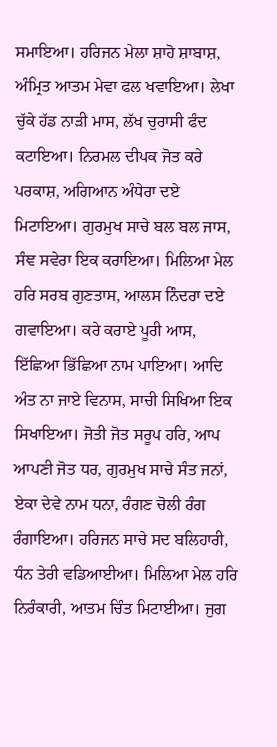ਸਮਾਇਆ। ਹਰਿਜਨ ਮੇਲਾ ਸ਼ਾਹੋ ਸ਼ਾਬਾਸ਼, ਅੰਮ੍ਰਿਤ ਆਤਮ ਮੇਵਾ ਫਲ ਖਵਾਇਆ। ਲੇਖਾ ਚੁੱਕੇ ਹੱਡ ਨਾੜੀ ਮਾਸ, ਲੱਖ ਚੁਰਾਸੀ ਫੰਦ ਕਟਾਇਆ। ਨਿਰਮਲ ਦੀਪਕ ਜੋਤ ਕਰੇ ਪਰਕਾਸ਼, ਅਗਿਆਨ ਅੰਧੇਰਾ ਦਏ ਮਿਟਾਇਆ। ਗੁਰਮੁਖ ਸਾਚੇ ਬਲ ਬਲ ਜਾਸ, ਸੰਞ ਸਵੇਰਾ ਇਕ ਕਰਾਇਆ। ਮਿਲਿਆ ਮੇਲ ਹਰਿ ਸਰਬ ਗੁਣਤਾਸ, ਆਲਸ ਨਿੰਦਰਾ ਦਏ ਗਵਾਇਆ। ਕਰੇ ਕਰਾਏ ਪੂਰੀ ਆਸ, ਇੱਛਿਆ ਭਿੱਛਿਆ ਨਾਮ ਪਾਇਆ। ਆਦਿ ਅੰਤ ਨਾ ਜਾਏ ਵਿਨਾਸ, ਸਾਚੀ ਸਿਖਿਆ ਇਕ ਸਿਖਾਇਆ। ਜੋਤੀ ਜੋਤ ਸਰੂਪ ਹਰਿ, ਆਪ ਆਪਣੀ ਜੋਤ ਧਰ, ਗੁਰਮੁਖ ਸਾਚੇ ਸੰਤ ਜਨਾਂ, ਏਕਾ ਦੇਵੇ ਨਾਮ ਧਨਾ, ਰੰਗਣ ਚੋਲੀ ਰੰਗ ਰੰਗਾਇਆ। ਹਰਿਜਨ ਸਾਚੇ ਸਦ ਬਲਿਹਾਰੀ, ਧੰਨ ਤੇਰੀ ਵਡਿਆਈਆ। ਮਿਲਿਆ ਮੇਲ ਹਰਿ ਨਿਰੰਕਾਰੀ, ਆਤਮ ਚਿੰਤ ਮਿਟਾਈਆ। ਜੁਗ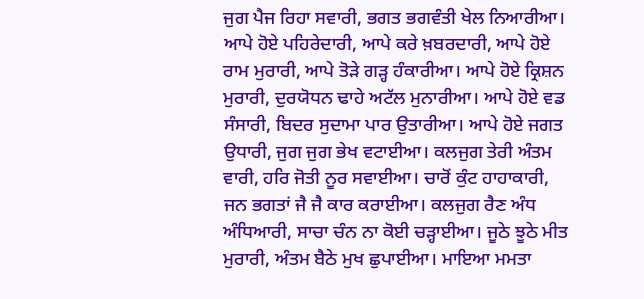ਜੁਗ ਪੈਜ ਰਿਹਾ ਸਵਾਰੀ, ਭਗਤ ਭਗਵੰਤੀ ਖੇਲ ਨਿਆਰੀਆ। ਆਪੇ ਹੋਏ ਪਹਿਰੇਦਾਰੀ, ਆਪੇ ਕਰੇ ਖ਼ਬਰਦਾਰੀ, ਆਪੇ ਹੋਏ ਰਾਮ ਮੁਰਾਰੀ, ਆਪੇ ਤੋੜੇ ਗੜ੍ਹ ਹੰਕਾਰੀਆ। ਆਪੇ ਹੋਏ ਕ੍ਰਿਸ਼ਨ ਮੁਰਾਰੀ, ਦੁਰਯੋਧਨ ਢਾਹੇ ਅਟੱਲ ਮੁਨਾਰੀਆ। ਆਪੇ ਹੋਏ ਵਡ ਸੰਸਾਰੀ, ਬਿਦਰ ਸੁਦਾਮਾ ਪਾਰ ਉਤਾਰੀਆ। ਆਪੇ ਹੋਏ ਜਗਤ ਉਧਾਰੀ, ਜੁਗ ਜੁਗ ਭੇਖ ਵਟਾਈਆ। ਕਲਜੁਗ ਤੇਰੀ ਅੰਤਮ ਵਾਰੀ, ਹਰਿ ਜੋਤੀ ਨੂਰ ਸਵਾਈਆ। ਚਾਰੋਂ ਕੁੰਟ ਹਾਹਾਕਾਰੀ, ਜਨ ਭਗਤਾਂ ਜੈ ਜੈ ਕਾਰ ਕਰਾਈਆ। ਕਲਜੁਗ ਰੈਣ ਅੰਧ ਅੰਧਿਆਰੀ, ਸਾਚਾ ਚੰਨ ਨਾ ਕੋਈ ਚੜ੍ਹਾਈਆ। ਜੂਠੇ ਝੂਠੇ ਮੀਤ ਮੁਰਾਰੀ, ਅੰਤਮ ਬੈਠੇ ਮੁਖ ਛੁਪਾਈਆ। ਮਾਇਆ ਮਮਤਾ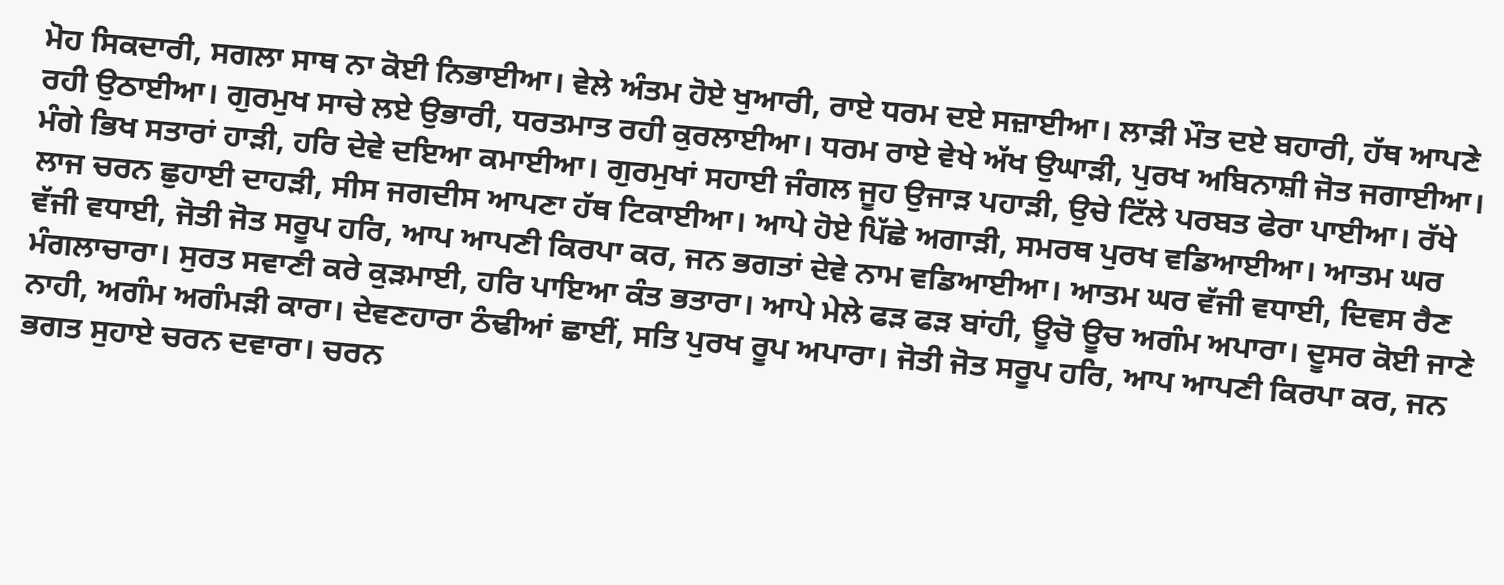ਮੋਹ ਸਿਕਦਾਰੀ, ਸਗਲਾ ਸਾਥ ਨਾ ਕੋਈ ਨਿਭਾਈਆ। ਵੇਲੇ ਅੰਤਮ ਹੋਏ ਖੁਆਰੀ, ਰਾਏ ਧਰਮ ਦਏ ਸਜ਼ਾਈਆ। ਲਾੜੀ ਮੌਤ ਦਏ ਬਹਾਰੀ, ਹੱਥ ਆਪਣੇ ਰਹੀ ਉਠਾਈਆ। ਗੁਰਮੁਖ ਸਾਚੇ ਲਏ ਉਭਾਰੀ, ਧਰਤਮਾਤ ਰਹੀ ਕੁਰਲਾਈਆ। ਧਰਮ ਰਾਏ ਵੇਖੇ ਅੱਖ ਉਘਾੜੀ, ਪੁਰਖ ਅਬਿਨਾਸ਼ੀ ਜੋਤ ਜਗਾਈਆ। ਮੰਗੇ ਭਿਖ ਸਤਾਰਾਂ ਹਾੜੀ, ਹਰਿ ਦੇਵੇ ਦਇਆ ਕਮਾਈਆ। ਗੁਰਮੁਖਾਂ ਸਹਾਈ ਜੰਗਲ ਜੂਹ ਉਜਾੜ ਪਹਾੜੀ, ਉਚੇ ਟਿੱਲੇ ਪਰਬਤ ਫੇਰਾ ਪਾਈਆ। ਰੱਖੇ ਲਾਜ ਚਰਨ ਛੁਹਾਈ ਦਾਹੜੀ, ਸੀਸ ਜਗਦੀਸ ਆਪਣਾ ਹੱਥ ਟਿਕਾਈਆ। ਆਪੇ ਹੋਏ ਪਿੱਛੇ ਅਗਾੜੀ, ਸਮਰਥ ਪੁਰਖ ਵਡਿਆਈਆ। ਆਤਮ ਘਰ ਵੱਜੀ ਵਧਾਈ, ਜੋਤੀ ਜੋਤ ਸਰੂਪ ਹਰਿ, ਆਪ ਆਪਣੀ ਕਿਰਪਾ ਕਰ, ਜਨ ਭਗਤਾਂ ਦੇਵੇ ਨਾਮ ਵਡਿਆਈਆ। ਆਤਮ ਘਰ ਵੱਜੀ ਵਧਾਈ, ਦਿਵਸ ਰੈਣ ਮੰਗਲਾਚਾਰਾ। ਸੁਰਤ ਸਵਾਣੀ ਕਰੇ ਕੁੜਮਾਈ, ਹਰਿ ਪਾਇਆ ਕੰਤ ਭਤਾਰਾ। ਆਪੇ ਮੇਲੇ ਫੜ ਫੜ ਬਾਂਹੀ, ਊਚੋ ਊਚ ਅਗੰਮ ਅਪਾਰਾ। ਦੂਸਰ ਕੋਈ ਜਾਣੇ ਨਾਹੀ, ਅਗੰਮ ਅਗੰਮੜੀ ਕਾਰਾ। ਦੇਵਣਹਾਰਾ ਠੰਢੀਆਂ ਛਾਈਂ, ਸਤਿ ਪੁਰਖ ਰੂਪ ਅਪਾਰਾ। ਜੋਤੀ ਜੋਤ ਸਰੂਪ ਹਰਿ, ਆਪ ਆਪਣੀ ਕਿਰਪਾ ਕਰ, ਜਨ ਭਗਤ ਸੁਹਾਏ ਚਰਨ ਦਵਾਰਾ। ਚਰਨ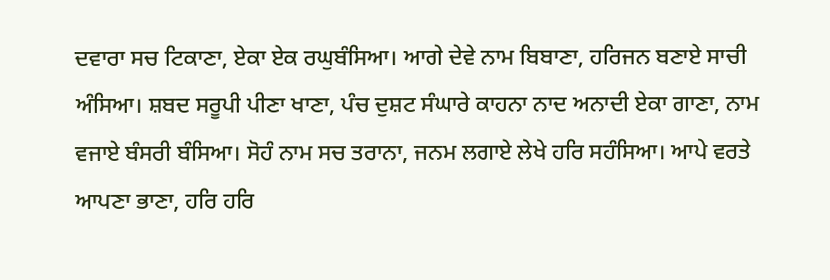ਦਵਾਰਾ ਸਚ ਟਿਕਾਣਾ, ਏਕਾ ਏਕ ਰਘੁਬੰਸਿਆ। ਆਗੇ ਦੇਵੇ ਨਾਮ ਬਿਬਾਣਾ, ਹਰਿਜਨ ਬਣਾਏ ਸਾਚੀ ਅੰਸਿਆ। ਸ਼ਬਦ ਸਰੂਪੀ ਪੀਣਾ ਖਾਣਾ, ਪੰਚ ਦੁਸ਼ਟ ਸੰਘਾਰੇ ਕਾਹਨਾ ਨਾਦ ਅਨਾਦੀ ਏਕਾ ਗਾਣਾ, ਨਾਮ ਵਜਾਏ ਬੰਸਰੀ ਬੰਸਿਆ। ਸੋਹੰ ਨਾਮ ਸਚ ਤਰਾਨਾ, ਜਨਮ ਲਗਾਏ ਲੇਖੇ ਹਰਿ ਸਹੰਸਿਆ। ਆਪੇ ਵਰਤੇ ਆਪਣਾ ਭਾਣਾ, ਹਰਿ ਹਰਿ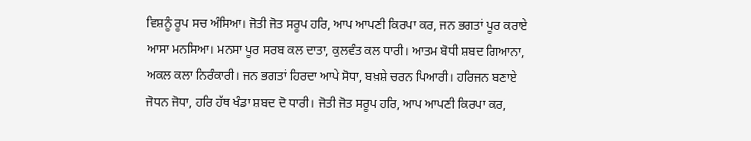ਵਿਸ਼ਨੂੰ ਰੂਪ ਸਚ ਅੰਸਿਆ। ਜੋਤੀ ਜੋਤ ਸਰੂਪ ਹਰਿ, ਆਪ ਆਪਣੀ ਕਿਰਪਾ ਕਰ, ਜਨ ਭਗਤਾਂ ਪੂਰ ਕਰਾਏ ਆਸਾ ਮਨਸਿਆ। ਮਨਸਾ ਪੂਰ ਸਰਬ ਕਲ ਦਾਤਾ, ਕੁਲਵੰਤ ਕਲ ਧਾਰੀ। ਆਤਮ ਬੋਧੀ ਸ਼ਬਦ ਗਿਆਨਾ, ਅਕਲ ਕਲਾ ਨਿਰੰਕਾਰੀ। ਜਨ ਭਗਤਾਂ ਹਿਰਦਾ ਆਪੇ ਸੋਧਾ, ਬਖ਼ਸ਼ੇ ਚਰਨ ਪਿਆਰੀ। ਹਰਿਜਨ ਬਣਾਏ ਜੋਧਨ ਜੋਧਾ, ਹਰਿ ਹੱਥ ਖੰਡਾ ਸ਼ਬਦ ਦੋ ਧਾਰੀ। ਜੋਤੀ ਜੋਤ ਸਰੂਪ ਹਰਿ, ਆਪ ਆਪਣੀ ਕਿਰਪਾ ਕਰ,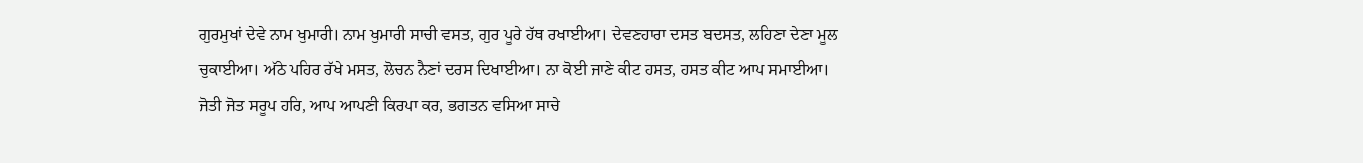ਗੁਰਮੁਖਾਂ ਦੇਵੇ ਨਾਮ ਖੁਮਾਰੀ। ਨਾਮ ਖੁਮਾਰੀ ਸਾਚੀ ਵਸਤ, ਗੁਰ ਪੂਰੇ ਹੱਥ ਰਖਾਈਆ। ਦੇਵਣਹਾਰਾ ਦਸਤ ਬਦਸਤ, ਲਹਿਣਾ ਦੇਣਾ ਮੂਲ ਚੁਕਾਈਆ। ਅੱਠੇ ਪਹਿਰ ਰੱਖੇ ਮਸਤ, ਲੋਚਨ ਨੈਣਾਂ ਦਰਸ ਦਿਖਾਈਆ। ਨਾ ਕੋਈ ਜਾਣੇ ਕੀਟ ਹਸਤ, ਹਸਤ ਕੀਟ ਆਪ ਸਮਾਈਆ। ਜੋਤੀ ਜੋਤ ਸਰੂਪ ਹਰਿ, ਆਪ ਆਪਣੀ ਕਿਰਪਾ ਕਰ, ਭਗਤਨ ਵਸਿਆ ਸਾਚੇ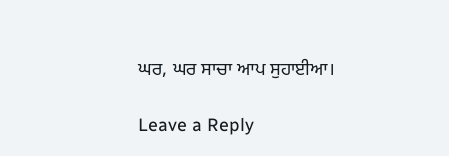ਘਰ, ਘਰ ਸਾਚਾ ਆਪ ਸੁਹਾਈਆ।

Leave a Reply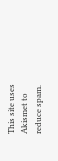This site uses Akismet to reduce spam.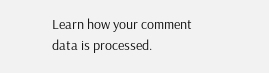Learn how your comment data is processed.